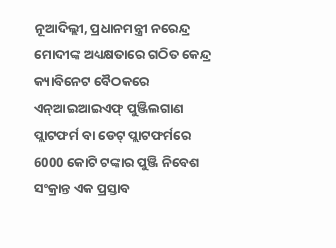ନୂଆଦିଲ୍ଲୀ, ପ୍ରଧାନମନ୍ତ୍ରୀ ନରେନ୍ଦ୍ର ମୋଦୀଙ୍କ ଅଧ୍ୟକ୍ଷତାରେ ଗଠିତ କେନ୍ଦ୍ର କ୍ୟାବିନେଟ ବୈଠକରେ ଏନ୍ଆଇଆଇଏଫ୍ ପୁଞ୍ଜିଲଗାଣ ପ୍ଲାଟଫର୍ମ ବା ଡେଟ୍ ପ୍ଲାଟଫର୍ମରେ 6000 କୋଟି ଟଙ୍କାର ପୁଞ୍ଜି ନିବେଶ ସଂକ୍ରାନ୍ତ ଏକ ପ୍ରସ୍ତାବ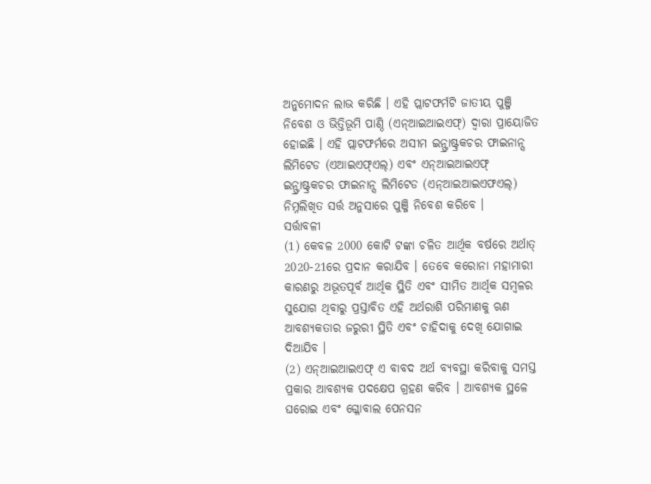ଅନୁମୋଦନ ଲାଭ କରିଛି । ଏହି ପ୍ଲାଟଫର୍ମଟି ଜାତୀୟ ପୁଞ୍ଜି ନିବେଶ ଓ ଭିତ୍ତିଭୂମି ପାଣ୍ଠି (ଏନ୍ଆଇଆଇଏଫ୍) ଦ୍ୱାରା ପ୍ରାୟୋଜିତ ହୋଇଛି । ଏହି ପ୍ଲାଟଫର୍ମରେ ଅସୀମ ଇନ୍ଫ୍ରାଷ୍ଟ୍ରକଚର ଫାଇନାନ୍ସ ଲିମିଟେଡ (ଏଆଇଏଫ୍ଏଲ୍) ଏବଂ ଏନ୍ଆଇଆଇଏଫ୍ ଇନ୍ଫ୍ରାଷ୍ଟ୍ରକଚର ଫାଇନାନ୍ସ ଲିମିଟେଡ (ଏନ୍ଆଇଆଇଏଫଏଲ୍) ନିମ୍ନଲିଖିତ ସର୍ତ୍ତ ଅନୁସାରେ ପୁଞ୍ଜି ନିବେଶ କରିବେ ।
ସର୍ତ୍ତାବଳୀ
(1) କେବଳ 2000 କୋଟି ଟଙ୍କା ଚଳିତ ଆର୍ଥିକ ବର୍ଷରେ ଅର୍ଥାତ୍ 2020-21ରେ ପ୍ରଦାନ କରାଯିବ । ତେବେ କରୋନା ମହାମାରୀ କାରଣରୁ ଅଭୂତପୂର୍ବ ଆର୍ଥିକ ସ୍ଥିତି ଏବଂ ସୀମିତ ଆର୍ଥିକ ସମ୍ବଳର ସୁଯୋଗ ଥିବାରୁ ପ୍ରସ୍ତାବିତ ଏହି ଅର୍ଥରାଶି ପରିମାଣକୁ ଋଣ ଆବଶ୍ୟକତାର ଜରୁରୀ ସ୍ଥିତି ଏବଂ ଚାହିଦାକୁ ଦେଖି ଯୋଗାଇ ଦିଆଯିବ ।
(2) ଏନ୍ଆଇଆଇଏଫ୍ ଏ ବାବଦ ଅର୍ଥ ବ୍ୟବସ୍ଥା କରିବାକୁ ସମସ୍ତ ପ୍ରକାର ଆବଶ୍ୟକ ପଦକ୍ଷେପ ଗ୍ରହଣ କରିବ । ଆବଶ୍ୟକ ସ୍ଥଳେ ଘରୋଇ ଏବଂ ଗ୍ଳୋବାଲ ପେନସନ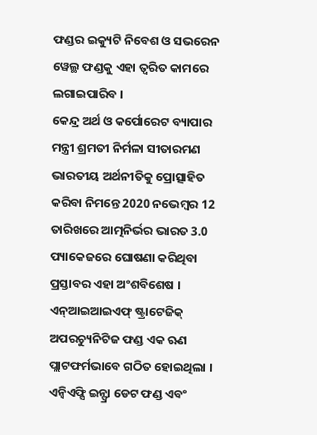ଫଣ୍ଡର ଇକ୍ୟୁଟି ନିବେଶ ଓ ସଭରେନ ୱେଲ୍ଥ ଫଣ୍ଡକୁ ଏହା ତ୍ୱରିତ କାମରେ ଲଗାଇପାରିବ ।
କେନ୍ଦ୍ର ଅର୍ଥ ଓ କର୍ପୋରେଟ ବ୍ୟାପାର ମନ୍ତ୍ରୀ ଶ୍ରମତୀ ନିର୍ମଳା ସୀତାରମଣ ଭାରତୀୟ ଅର୍ଥନୀତିକୁ ପ୍ରୋତ୍ସାହିତ କରିବା ନିମନ୍ତେ 2020 ନଭେମ୍ବର 12 ତାରିଖରେ ଆତ୍ମନିର୍ଭର ଭାରତ 3.0 ପ୍ୟାକେଜରେ ଘୋଷଣା କରିଥିବା ପ୍ରସ୍ତାବର ଏହା ଅଂଶବିଶେଷ ।
ଏନ୍ଆଇଆଇଏଫ୍ ଷ୍ଟ୍ରାଟେଜିକ୍ ଅପରଚ୍ୟୁନିଟିଜ ଫଣ୍ଡ ଏକ ଋଣ ପ୍ଲାଟଫର୍ମଭାବେ ଗଠିତ ହୋଇଥିଲା । ଏନ୍ବିଏଫ୍ସି ଇନ୍ଫ୍ରା ଡେଟ ଫଣ୍ଡ ଏବଂ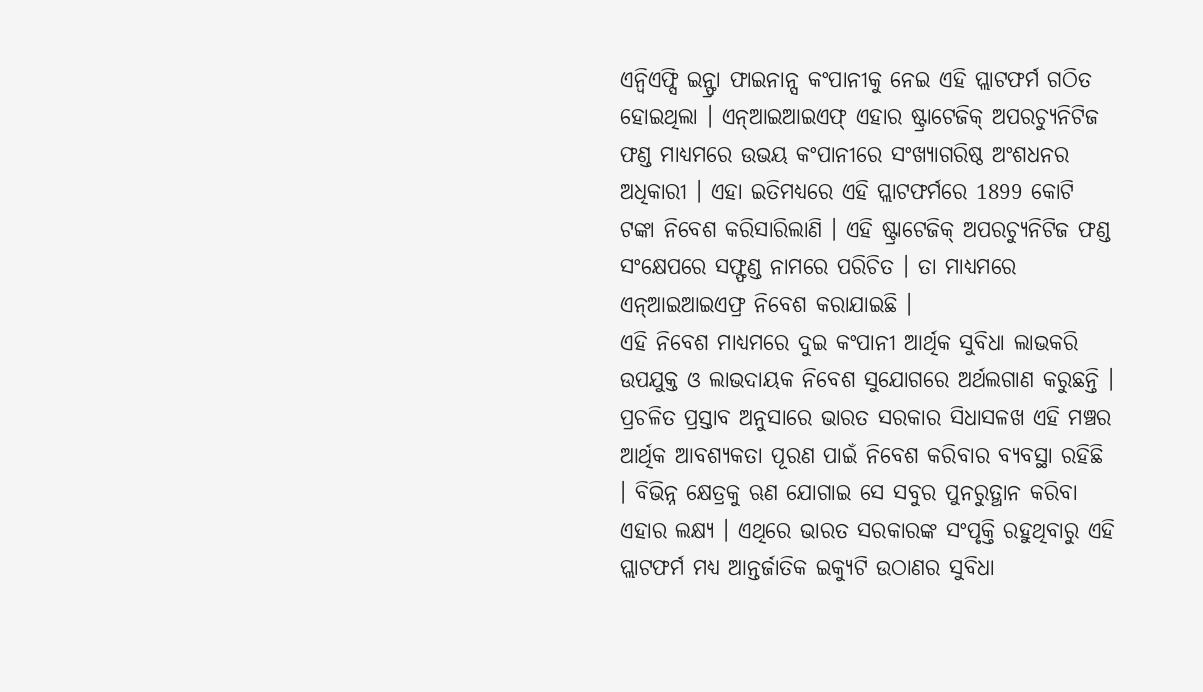ଏନ୍ବିଏଫ୍ସି ଇନ୍ଫ୍ରା ଫାଇନାନ୍ସ କଂପାନୀକୁ ନେଇ ଏହି ପ୍ଲାଟଫର୍ମ ଗଠିତ ହୋଇଥିଲା । ଏନ୍ଆଇଆଇଏଫ୍ ଏହାର ଷ୍ଟ୍ରାଟେଜିକ୍ ଅପରଚ୍ୟୁନିଟିଜ ଫଣ୍ଡ ମାଧ୍ୟମରେ ଉଭୟ କଂପାନୀରେ ସଂଖ୍ୟାଗରିଷ୍ଠ ଅଂଶଧନର ଅଧିକାରୀ । ଏହା ଇତିମଧ୍ୟରେ ଏହି ପ୍ଲାଟଫର୍ମରେ 1899 କୋଟି ଟଙ୍କା ନିବେଶ କରିସାରିଲାଣି । ଏହି ଷ୍ଟ୍ରାଟେଜିକ୍ ଅପରଚ୍ୟୁନିଟିଜ ଫଣ୍ଡ ସଂକ୍ଷେପରେ ସଫ୍ଫଣ୍ଡ ନାମରେ ପରିଚିତ । ତା ମାଧ୍ୟମରେ ଏନ୍ଆଇଆଇଏଫ୍ର ନିବେଶ କରାଯାଇଛି ।
ଏହି ନିବେଶ ମାଧ୍ୟମରେ ଦୁଇ କଂପାନୀ ଆର୍ଥିକ ସୁବିଧା ଲାଭକରି ଉପଯୁକ୍ତ ଓ ଲାଭଦାୟକ ନିବେଶ ସୁଯୋଗରେ ଅର୍ଥଲଗାଣ କରୁଛନ୍ତି । ପ୍ରଚଳିତ ପ୍ରସ୍ତାବ ଅନୁସାରେ ଭାରତ ସରକାର ସିଧାସଳଖ ଏହି ମଞ୍ଚର ଆର୍ଥିକ ଆବଶ୍ୟକତା ପୂରଣ ପାଇଁ ନିବେଶ କରିବାର ବ୍ୟବସ୍ଥା ରହିଛି । ବିଭିନ୍ନ କ୍ଷେତ୍ରକୁ ଋଣ ଯୋଗାଇ ସେ ସବୁର ପୁନରୁତ୍ଥାନ କରିବା ଏହାର ଲକ୍ଷ୍ୟ । ଏଥିରେ ଭାରତ ସରକାରଙ୍କ ସଂପୃକ୍ତି ରହୁଥିବାରୁ ଏହି ପ୍ଲାଟଫର୍ମ ମଧ୍ୟ ଆନ୍ତର୍ଜାତିକ ଇକ୍ୟୁଟି ଉଠାଣର ସୁବିଧା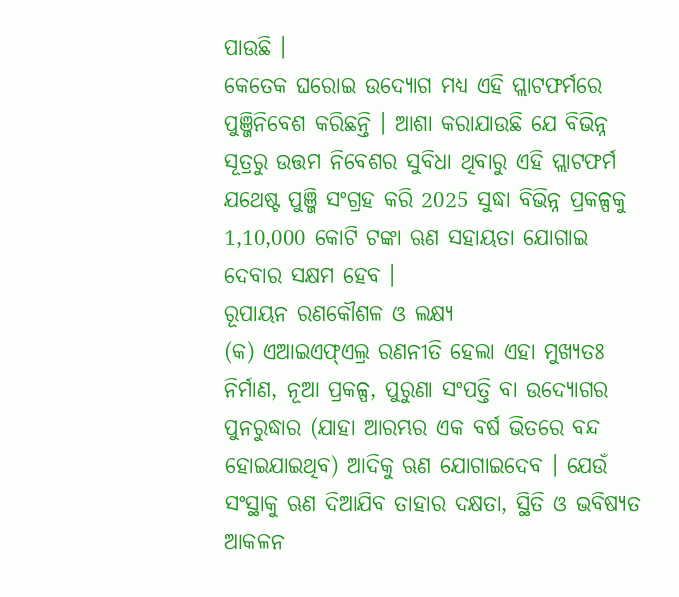ପାଉଛି ।
କେତେକ ଘରୋଇ ଉଦ୍ୟୋଗ ମଧ୍ୟ ଏହି ପ୍ଲାଟଫର୍ମରେ ପୁଞ୍ଜିନିବେଶ କରିଛନ୍ତି । ଆଶା କରାଯାଉଛି ଯେ ବିଭିନ୍ନ ସୂତ୍ରରୁ ଉତ୍ତମ ନିବେଶର ସୁବିଧା ଥିବାରୁ ଏହି ପ୍ଲାଟଫର୍ମ ଯଥେଷ୍ଟ ପୁଞ୍ଜି ସଂଗ୍ରହ କରି 2025 ସୁଦ୍ଧା ବିଭିନ୍ନ ପ୍ରକଳ୍ପକୁ 1,10,000 କୋଟି ଟଙ୍କା ଋଣ ସହାୟତା ଯୋଗାଇ ଦେବାର ସକ୍ଷମ ହେବ ।
ରୂପାୟନ ରଣକୌଶଳ ଓ ଲକ୍ଷ୍ୟ
(କ) ଏଆଇଏଫ୍ଏଲ୍ର ରଣନୀତି ହେଲା ଏହା ମୁଖ୍ୟତଃ ନିର୍ମାଣ, ନୂଆ ପ୍ରକଳ୍ପ, ପୁରୁଣା ସଂପତ୍ତି ବା ଉଦ୍ୟୋଗର ପୁନରୁଦ୍ଧାର (ଯାହା ଆରମ୍ଭର ଏକ ବର୍ଷ ଭିତରେ ବନ୍ଦ ହୋଇଯାଇଥିବ) ଆଦିକୁ ଋଣ ଯୋଗାଇଦେବ । ଯେଉଁ ସଂସ୍ଥାକୁ ଋଣ ଦିଆଯିବ ତାହାର ଦକ୍ଷତା, ସ୍ଥିତି ଓ ଭବିଷ୍ୟତ ଆକଳନ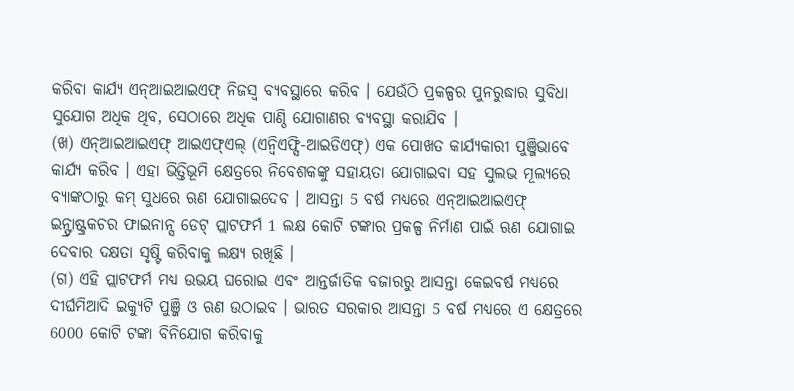କରିବା କାର୍ଯ୍ୟ ଏନ୍ଆଇଆଇଏଫ୍ ନିଜସ୍ୱ ବ୍ୟବସ୍ଥାରେ କରିବ । ଯେଉଁଠି ପ୍ରକଳ୍ପର ପୁନରୁଦ୍ଧାର ସୁବିଧା ସୁଯୋଗ ଅଧିକ ଥିବ, ସେଠାରେ ଅଧିକ ପାଣ୍ଠି ଯୋଗାଣର ବ୍ୟବସ୍ଥା କରାଯିବ ।
(ଖ) ଏନ୍ଆଇଆଇଏଫ୍ ଆଇଏଫ୍ଏଲ୍ (ଏନ୍ବିଏଫ୍ସି-ଆଇଡିଏଫ୍) ଏକ ପୋଖତ କାର୍ଯ୍ୟକାରୀ ପୁଞ୍ଜିଭାବେ କାର୍ଯ୍ୟ କରିବ । ଏହା ଭିତ୍ତିଭୂମି କ୍ଷେତ୍ରରେ ନିବେଶକଙ୍କୁ ସହାୟତା ଯୋଗାଇବା ସହ ସୁଲଭ ମୂଲ୍ୟରେ ବ୍ୟାଙ୍କଠାରୁ କମ୍ ସୁଧରେ ଋଣ ଯୋଗାଇଦେବ । ଆସନ୍ତା 5 ବର୍ଷ ମଧ୍ୟରେ ଏନ୍ଆଇଆଇଏଫ୍ ଇନ୍ଫ୍ରାଷ୍ଟ୍ରକଚର ଫାଇନାନ୍ସ ଡେଟ୍ ପ୍ଲାଟଫର୍ମ 1 ଲକ୍ଷ କୋଟି ଟଙ୍କାର ପ୍ରକଳ୍ପ ନିର୍ମାଣ ପାଇଁ ଋଣ ଯୋଗାଇ ଦେବାର ଦକ୍ଷତା ସୃଷ୍ଟି କରିବାକୁ ଲକ୍ଷ୍ୟ ରଖିଛି ।
(ଗ) ଏହି ପ୍ଲାଟଫର୍ମ ମଧ୍ୟ ଉଭୟ ଘରୋଇ ଏବଂ ଆନ୍ତର୍ଜାତିକ ବଜାରରୁ ଆସନ୍ତା କେଇବର୍ଷ ମଧ୍ୟରେ ଦୀର୍ଘମିଆଦି ଇକ୍ୟୁଟି ପୁଞ୍ଜି ଓ ଋଣ ଉଠାଇବ । ଭାରତ ସରକାର ଆସନ୍ତା 5 ବର୍ଷ ମଧ୍ୟରେ ଏ କ୍ଷେତ୍ରରେ 6000 କୋଟି ଟଙ୍କା ବିନିଯୋଗ କରିବାକୁ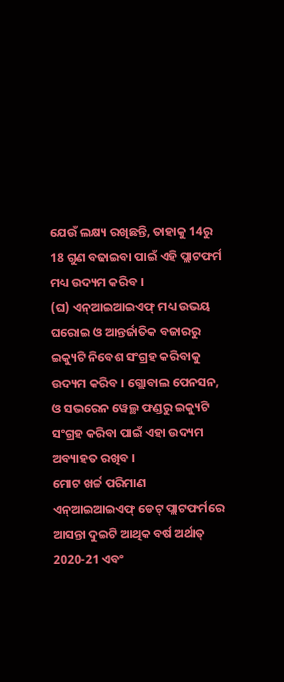ଯେଉଁ ଲକ୍ଷ୍ୟ ରଖିଛନ୍ତି, ତାହାକୁ 14ରୁ 18 ଗୁଣ ବଢାଇବା ପାଇଁ ଏହି ପ୍ଲାଟଫର୍ମ ମଧ୍ୟ ଉଦ୍ୟମ କରିବ ।
(ଘ) ଏନ୍ଆଇଆଇଏଫ୍ ମଧ୍ୟ ଉଭୟ ଘରୋଇ ଓ ଆନ୍ତର୍ଜାତିକ ବଜାରରୁ ଇକ୍ୟୁଟି ନିବେଶ ସଂଗ୍ରହ କରିବାକୁ ଉଦ୍ୟମ କରିବ । ଗ୍ଲୋବାଲ ପେନସନ, ଓ ସଭରେନ ୱେଲ୍ଥ ଫଣ୍ଡରୁ ଇକ୍ୟୁଟି ସଂଗ୍ରହ କରିବା ପାଇଁ ଏହା ଉଦ୍ୟମ ଅବ୍ୟାହତ ରଖିବ ।
ମୋଟ ଖର୍ଚ୍ଚ ପରିମାଣ
ଏନ୍ଆଇଆଇଏଫ୍ ଡେଟ୍ ପ୍ଲାଟଫର୍ମରେ ଆସନ୍ତା ଦୁଇଟି ଆଥିକ ବର୍ଷ ଅର୍ଥାତ୍ 2020-21 ଏବଂ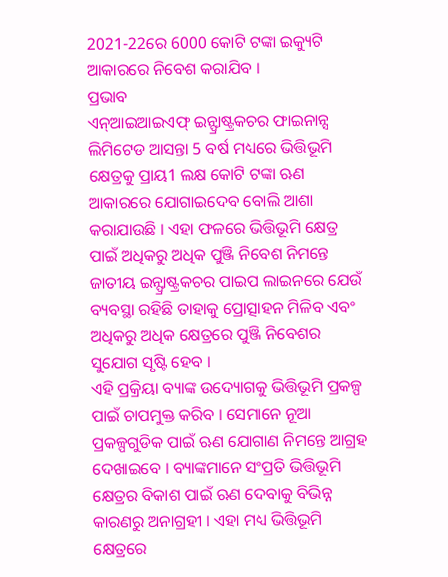2021-22ରେ 6000 କୋଟି ଟଙ୍କା ଇକ୍ୟୁଟି ଆକାରରେ ନିବେଶ କରାଯିବ ।
ପ୍ରଭାବ
ଏନ୍ଆଇଆଇଏଫ୍ ଇନ୍ଫ୍ରାଷ୍ଟ୍ରକଚର ଫାଇନାନ୍ସ ଲିମିଟେଡ ଆସନ୍ତା 5 ବର୍ଷ ମଧ୍ୟରେ ଭିତ୍ତିଭୂମି କ୍ଷେତ୍ରକୁ ପ୍ରାୟ1 ଲକ୍ଷ କୋଟି ଟଙ୍କା ଋଣ ଆକାରରେ ଯୋଗାଇଦେବ ବୋଲି ଆଶା କରାଯାଉଛି । ଏହା ଫଳରେ ଭିତ୍ତିଭୂମି କ୍ଷେତ୍ର ପାଇଁ ଅଧିକରୁ ଅଧିକ ପୁଞ୍ଜି ନିବେଶ ନିମନ୍ତେ ଜାତୀୟ ଇନ୍ଫ୍ରାଷ୍ଟ୍ରକଚର ପାଇପ ଲାଇନରେ ଯେଉଁ ବ୍ୟବସ୍ଥା ରହିଛି ତାହାକୁ ପ୍ରୋତ୍ସାହନ ମିଳିବ ଏବଂ ଅଧିକରୁ ଅଧିକ କ୍ଷେତ୍ରରେ ପୁଞ୍ଜି ନିବେଶର ସୁଯୋଗ ସୃଷ୍ଟି ହେବ ।
ଏହି ପ୍ରକ୍ରିୟା ବ୍ୟାଙ୍କ ଉଦ୍ୟୋଗକୁ ଭିତ୍ତିଭୂମି ପ୍ରକଳ୍ପ ପାଇଁ ଚାପମୁକ୍ତ କରିବ । ସେମାନେ ନୂଆ ପ୍ରକଳ୍ପଗୁଡିକ ପାଇଁ ଋଣ ଯୋଗାଣ ନିମନ୍ତେ ଆଗ୍ରହ ଦେଖାଇବେ । ବ୍ୟାଙ୍କମାନେ ସଂପ୍ରତି ଭିତ୍ତିଭୂମି କ୍ଷେତ୍ରର ବିକାଶ ପାଇଁ ଋଣ ଦେବାକୁ ବିଭିନ୍ନ କାରଣରୁ ଅନାଗ୍ରହୀ । ଏହା ମଧ୍ୟ ଭିତ୍ତିଭୂମି କ୍ଷେତ୍ରରେ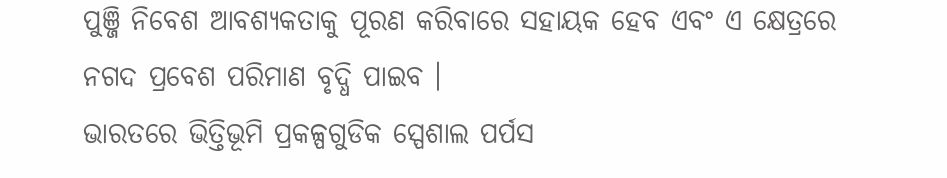ପୁଞ୍ଜି ନିବେଶ ଆବଶ୍ୟକତାକୁ ପୂରଣ କରିବାରେ ସହାୟକ ହେବ ଏବଂ ଏ କ୍ଷେତ୍ରରେ ନଗଦ ପ୍ରବେଶ ପରିମାଣ ବୃଦ୍ଧି ପାଇବ ।
ଭାରତରେ ଭିତ୍ତିଭୂମି ପ୍ରକଳ୍ପଗୁଡିକ ସ୍ପେଶାଲ ପର୍ପସ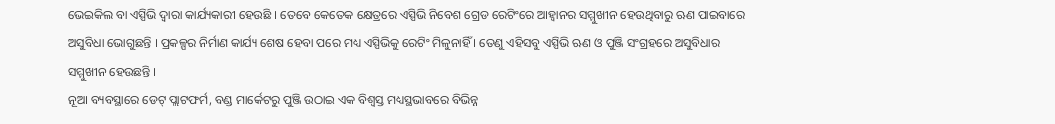ଭେଇକିଲ ବା ଏସ୍ପିଭି ଦ୍ୱାରା କାର୍ଯ୍ୟକାରୀ ହେଉଛି । ତେବେ କେତେକ କ୍ଷେତ୍ରରେ ଏସ୍ପିଭି ନିବେଶ ଗ୍ରେଡ ରେଟିଂରେ ଆହ୍ୱାନର ସମ୍ମୁଖୀନ ହେଉଥିବାରୁ ଋଣ ପାଇବାରେ ଅସୁବିଧା ଭୋଗୁଛନ୍ତି । ପ୍ରକଳ୍ପର ନିର୍ମାଣ କାର୍ଯ୍ୟ ଶେଷ ହେବା ପରେ ମଧ୍ୟ ଏସ୍ପିଭିକୁ ରେଟିଂ ମିଳୁନାହିଁ । ତେଣୁ ଏହିସବୁ ଏସ୍ପିଭି ଋଣ ଓ ପୁଞ୍ଜି ସଂଗ୍ରହରେ ଅସୁବିଧାର ସମ୍ମୁଖୀନ ହେଉଛନ୍ତି ।
ନୂଆ ବ୍ୟବସ୍ଥାରେ ଡେଟ୍ ପ୍ଲାଟଫର୍ମ, ବଣ୍ଡ ମାର୍କେଟରୁ ପୁଞ୍ଜି ଉଠାଇ ଏକ ବିଶ୍ୱସ୍ତ ମଧ୍ୟସ୍ଥଭାବରେ ବିଭିନ୍ନ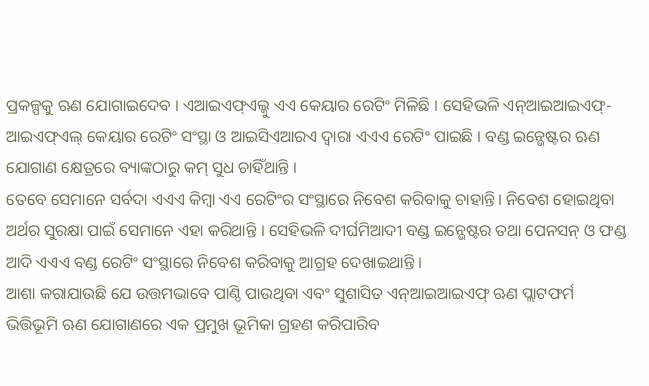ପ୍ରକଳ୍ପକୁ ଋଣ ଯୋଗାଇଦେବ । ଏଆଇଏଫ୍ଏଲ୍କୁ ଏଏ କେୟାର ରେଟିଂ ମିଳିଛି । ସେହିଭଳି ଏନ୍ଆଇଆଇଏଫ୍-ଆଇଏଫ୍ଏଲ୍ କେୟାର ରେଟିଂ ସଂସ୍ଥା ଓ ଆଇସିଏଆରଏ ଦ୍ୱାରା ଏଏଏ ରେଟିଂ ପାଇଛି । ବଣ୍ଡ ଇନ୍ଭେଷ୍ଟର ଋଣ ଯୋଗାଣ କ୍ଷେତ୍ରରେ ବ୍ୟାଙ୍କଠାରୁ କମ୍ ସୁଧ ଚାହିଁଥାନ୍ତି ।
ତେବେ ସେମାନେ ସର୍ବଦା ଏଏଏ କିମ୍ବା ଏଏ ରେଟିଂର ସଂସ୍ଥାରେ ନିବେଶ କରିବାକୁ ଚାହାନ୍ତି। ନିବେଶ ହୋଇଥିବା ଅର୍ଥର ସୁରକ୍ଷା ପାଇଁ ସେମାନେ ଏହା କରିଥାନ୍ତି । ସେହିଭଳି ଦୀର୍ଘମିଆଦୀ ବଣ୍ଡ ଇନ୍ଭେଷ୍ଟର ତଥା ପେନସନ୍ ଓ ଫଣ୍ଡ ଆଦି ଏଏଏ ବଣ୍ଡ ରେଟିଂ ସଂସ୍ଥାରେ ନିବେଶ କରିବାକୁ ଆଗ୍ରହ ଦେଖାଇଥାନ୍ତି ।
ଆଶା କରାଯାଉଛି ଯେ ଉତ୍ତମଭାବେ ପାଣ୍ଠି ପାଉଥିବା ଏବଂ ସୁଶାସିତ ଏନ୍ଆଇଆଇଏଫ୍ ଋଣ ପ୍ଲାଟଫର୍ମ ଭିତ୍ତିଭୂମି ଋଣ ଯୋଗାଣରେ ଏକ ପ୍ରମୁଖ ଭୂମିକା ଗ୍ରହଣ କରିପାରିବ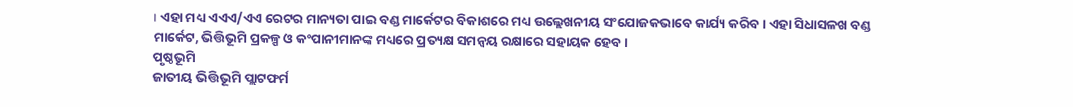। ଏହା ମଧ୍ୟ ଏଏଏ/ଏଏ ରେଟର ମାନ୍ୟତା ପାଇ ବଣ୍ଡ ମାର୍କେଟର ବିକାଶରେ ମଧ୍ୟ ଉଲ୍ଲେଖନୀୟ ସଂଯୋଜକଭାବେ କାର୍ଯ୍ୟ କରିବ । ଏହା ସିଧାସଳଖ ବଣ୍ଡ ମାର୍କେଟ, ଭିତ୍ତିଭୂମି ପ୍ରକଳ୍ପ ଓ କଂପାନୀମାନଙ୍କ ମଧ୍ୟରେ ପ୍ରତ୍ୟକ୍ଷ ସମନ୍ୱୟ ରକ୍ଷାରେ ସହାୟକ ହେବ ।
ପୃଷ୍ଠଭୂମି
ଜାତୀୟ ଭିତ୍ତିଭୂମି ପ୍ଲାଟଫର୍ମ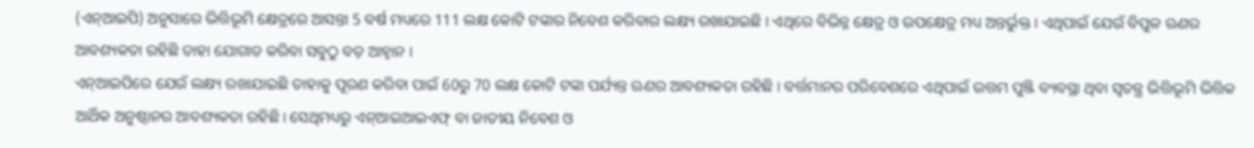(ଏନ୍ଆଇପି) ଅନୁସାରେ ଭିତ୍ତିଭୂମି କ୍ଷେତ୍ରରେ ଆସନ୍ତା 5 ବର୍ଷ ମଧ୍ୟରେ 111 ଲକ୍ଷ କୋଟି ଟଙ୍କାର ନିବେଶ କରିବାର ଲକ୍ଷ୍ୟ ରଖାଯାଇଛି । ଏଥିରେ ବିଭିନ୍ନ କ୍ଷେତ୍ର ଓ ଉପକ୍ଷେତ୍ର ମଧ୍ୟ ଅନ୍ତର୍ଭୁକ୍ତ । ଏଥିପାଇଁ ଯେଉଁ ବିପୁଳ ଋଣର ଆବଶ୍ୟକତା ରହିଛି ତାହା ଯୋଗାଡ କରିବା ସବୁଠୁ ବଡ଼ ଆହ୍ୱାନ ।
ଏନ୍ଆଇପିରେ ଯେଉଁ ଲକ୍ଷ୍ୟ ରଖାଯାଇଛି ତାହାକୁ ପୂରଣ କରିବା ପାଇଁ 60ରୁ 70 ଲକ୍ଷ କୋଟି ଟଙ୍କା ପର୍ଯ୍ୟନ୍ତ ଋଣର ଆବଶ୍ୟକତା ରହିଛି । ବର୍ତ୍ତମାନର ପରିବେଶରେ ଏଥିପାଇଁ ଉତ୍ତମ ପୁଞ୍ଜି ବ୍ୟବସ୍ଥା ଥିବା ସ୍ୱତନ୍ତ୍ର ଭିତ୍ତିଭୂମି ଭିତ୍ତିକ ଆର୍ଥିକ ଅନୁଷ୍ଠାନର ଆବଶ୍ୟକତା ରହିଛି। ସେଥିମଧ୍ୟରୁ ଏନ୍ଆଇଆଇଏଫ୍ ବା ଜାତୀୟ ନିବେଶ ଓ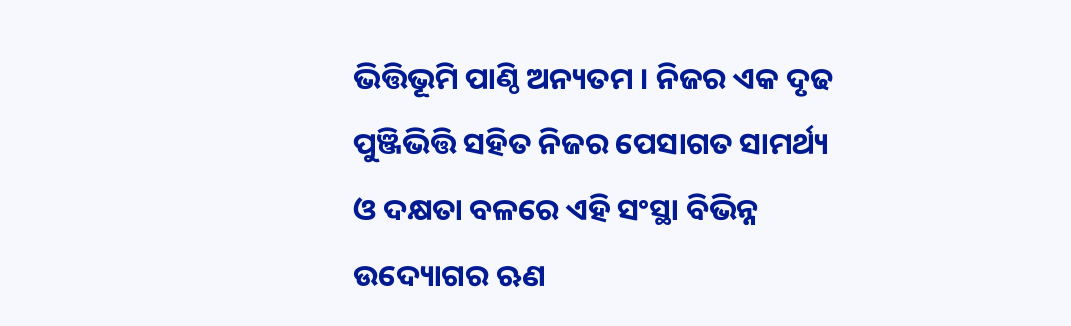ଭିତ୍ତିଭୂମି ପାଣ୍ଠି ଅନ୍ୟତମ । ନିଜର ଏକ ଦୃଢ ପୁଞ୍ଜିଭିତ୍ତି ସହିତ ନିଜର ପେସାଗତ ସାମର୍ଥ୍ୟ ଓ ଦକ୍ଷତା ବଳରେ ଏହି ସଂସ୍ଥା ବିଭିନ୍ନ ଉଦ୍ୟୋଗର ଋଣ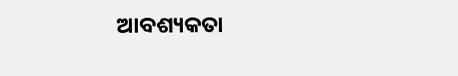ଆବଶ୍ୟକତା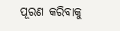ପୂରଣ କରିବାକୁ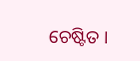ଚେଷ୍ଟିତ ।